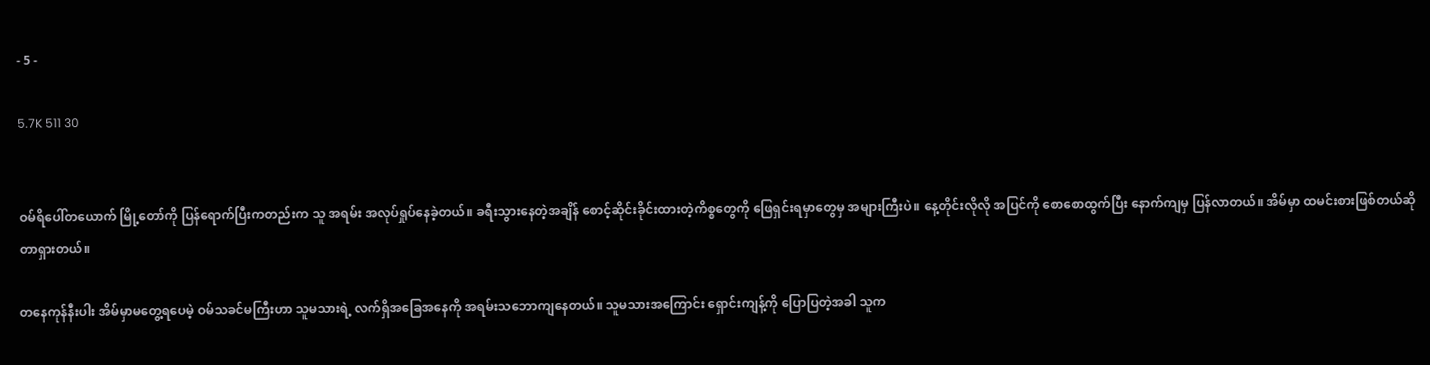- 5 -

5.7K 511 30


ဝမ်ရိပေါ်တယောက် မြို့တော်ကို ပြန်ရောက်ပြီးကတည်းက သူ အရမ်း အလုပ်ရှုပ်နေခဲ့တယ်။ ခရီးသွားနေတဲ့အချိန် စောင့်ဆိုင်းခိုင်းထားတဲ့ကိစ္စတွေကို ဖြေရှင်းရမှာတွေမှ အများကြီးပဲ။ နေ့တိုင်းလိုလို အပြင်ကို စောစောထွက်ပြီး နောက်ကျမှ ပြန်လာတယ်။ အိမ်မှာ ထမင်းစားဖြစ်တယ်ဆိုတာရှားတယ်။

တနေကုန်နီးပါး အိမ်မှာမတွေ့ရပေမဲ့ ဝမ်သခင်မကြီးဟာ သူမသားရဲ့ လက်ရှိအခြေအနေကို အရမ်းသဘောကျနေတယ်။ သူမသားအကြောင်း ရှောင်းကျန့်ကို ပြောပြတဲ့အခါ သူက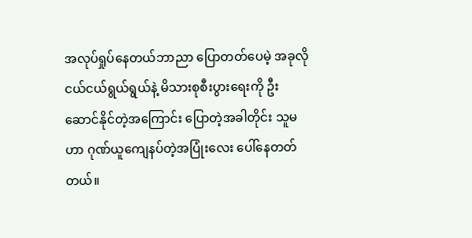အလုပ်ရှုပ်နေတယ်ဘာညာ ပြောတတ်ပေမဲ့ အခုလို ငယ်ငယ်ရွယ်ရွယ်နဲ့ မိသားစုစီးပွားရေးကို ဦးဆောင်နိုင်တဲ့အကြောင်း ပြောတဲ့အခါတိုင်း သူမဟာ ဂုဏ်ယူကျေနပ်တဲ့အပြုံးလေး ပေါ်နေတတ်တယ်။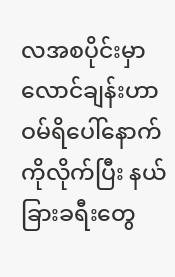လအစပိုင်းမှာ လောင်ချန်းဟာ ဝမ်ရိပေါ်နောက်ကိုလိုက်ပြီး နယ်ခြားခရီးတွေ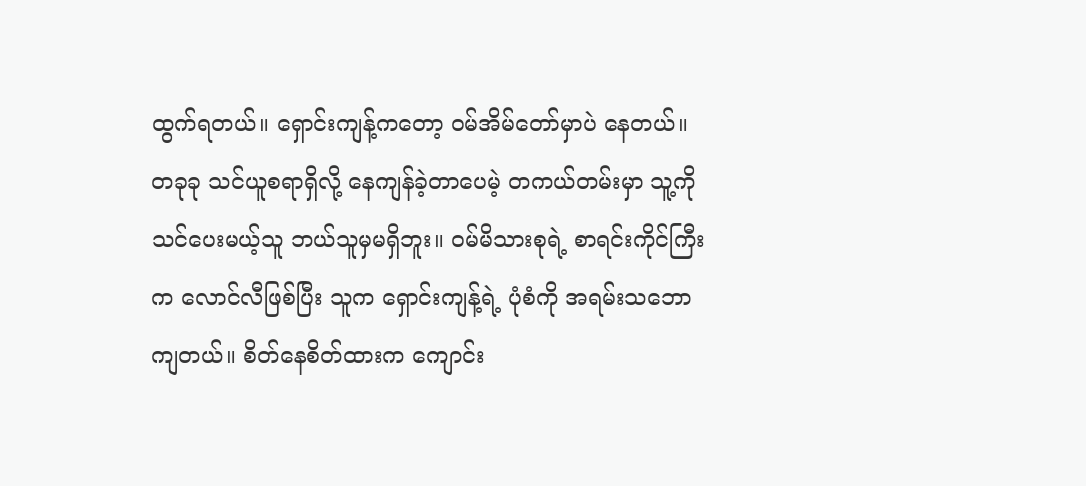ထွက်ရတယ်။ ရှောင်းကျန့်ကတော့ ဝမ်အိမ်တော်မှာပဲ နေတယ်။ တခုခု သင်ယူစရာရှိလို့ နေကျန်ခဲ့တာပေမဲ့ တကယ်တမ်းမှာ သူ့ကို သင်ပေးမယ့်သူ ဘယ်သူမှမရှိဘူး။ ဝမ်မိသားစုရဲ့ စာရင်းကိုင်ကြီးက‌ လောင်လီဖြစ်ပြီး သူက ရှောင်းကျန့်ရဲ့ ပုံစံကို အရမ်းသဘောကျတယ်။ စိတ်နေစိတ်ထားက ကျောင်း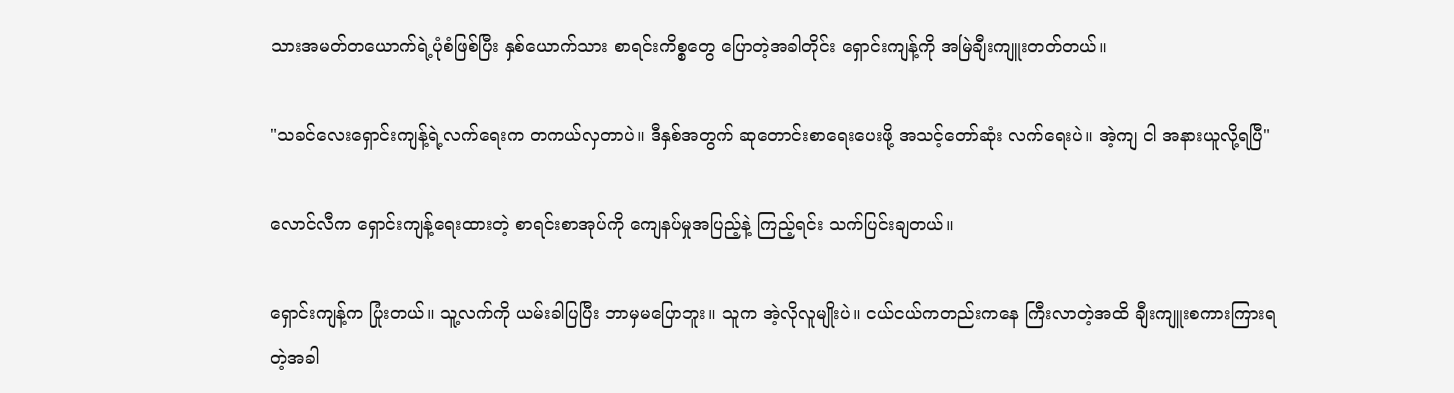သားအမတ်တယောက်ရဲ့ပုံစံဖြစ်ပြီး နှစ်ယောက်သား စာရင်းကိစ္စတွေ ပြောတဲ့အခါတိုင်း ရှောင်းကျန့်ကို အမြဲချီးကျူးတတ်တယ်။

"သခင်လေးရှောင်းကျန့်ရဲ့လက်ရေးက တကယ်လှတာပဲ။ ဒီနှစ်အတွက် ဆုတောင်းစာရေးပေးဖို့ အသင့်တော်ဆုံး လက်ရေးပဲ။ အဲ့ကျ ငါ အနားယူလို့ရပြီ"

လောင်လီက ရှောင်းကျန့်ရေးထားတဲ့ စာရင်းစာအုပ်ကို ကျေနပ်မှုအပြည့်နဲ့ ကြည့်ရင်း သက်ပြင်းချတယ်။

ရှောင်းကျန့်က ပြုံးတယ်။ သူ့လက်ကို ယမ်းခါပြပြီး ဘာမှမပြောဘူး။ သူက အဲ့လိုလူမျိုးပဲ။ ငယ်ငယ်ကတည်းကနေ ကြီးလာတဲ့အထိ ချီးကျူးစကားကြားရတဲ့အခါ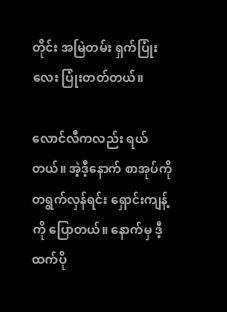တိုင်း အမြဲတမ်း ရှက်ပြုံးလေး ပြုံးတတ်တယ်။

လောင်လီကလည်း ရယ်တယ်။ အဲ့ဒီ့နောက် စာအုပ်ကို တရွက်လှန်ရင်း ရှောင်းကျန့်ကို ပြောတယ်။ နောက်မှ ဒီ့ထက်ပို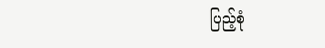ပြည့်စုံ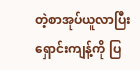တဲ့စာအုပ်ယူလာပြီး ရှောင်းကျန့်ကို ပြ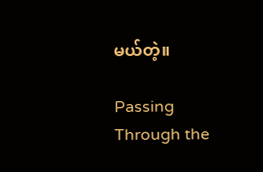မယ်တဲ့။

Passing Through the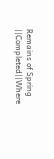Remains of Spring ||Completed||Where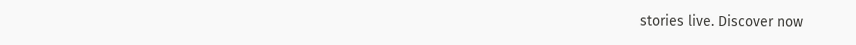stories live. Discover now